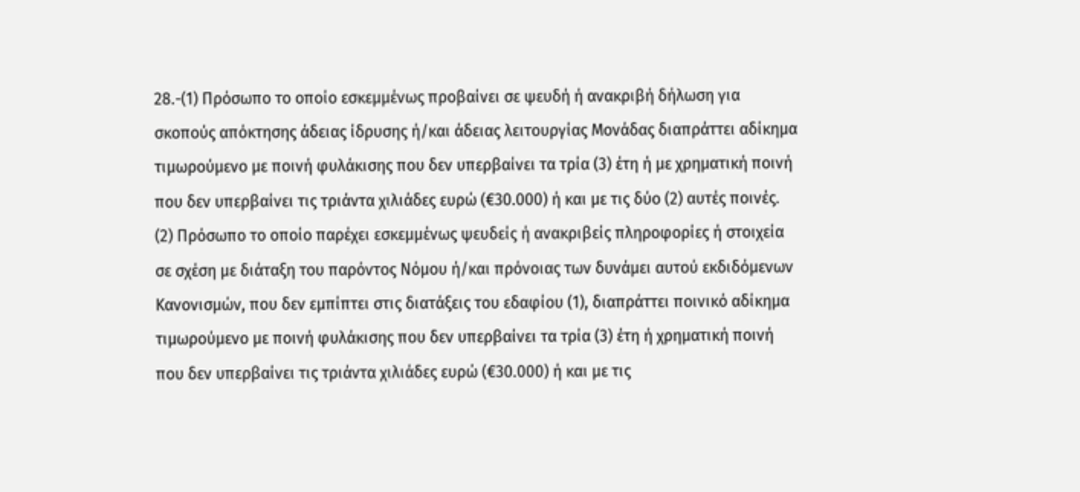28.-(1) Πρόσωπο το οποίο εσκεμμένως προβαίνει σε ψευδή ή ανακριβή δήλωση για σκοπούς απόκτησης άδειας ίδρυσης ή/και άδειας λειτουργίας Μονάδας διαπράττει αδίκημα τιμωρούμενο με ποινή φυλάκισης που δεν υπερβαίνει τα τρία (3) έτη ή με χρηματική ποινή που δεν υπερβαίνει τις τριάντα χιλιάδες ευρώ (€30.000) ή και με τις δύο (2) αυτές ποινές.
(2) Πρόσωπο το οποίο παρέχει εσκεμμένως ψευδείς ή ανακριβείς πληροφορίες ή στοιχεία σε σχέση με διάταξη του παρόντος Νόμου ή/και πρόνοιας των δυνάμει αυτού εκδιδόμενων Κανονισμών, που δεν εμπίπτει στις διατάξεις του εδαφίου (1), διαπράττει ποινικό αδίκημα τιμωρούμενο με ποινή φυλάκισης που δεν υπερβαίνει τα τρία (3) έτη ή χρηματική ποινή που δεν υπερβαίνει τις τριάντα χιλιάδες ευρώ (€30.000) ή και με τις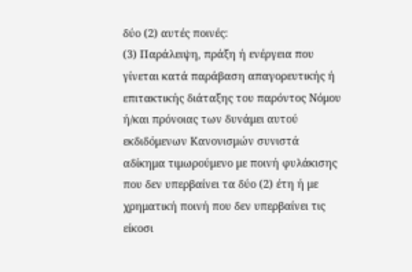δύο (2) αυτές ποινές:
(3) Παράλειψη, πράξη ή ενέργεια που γίνεται κατά παράβαση απαγορευτικής ή επιτακτικής διάταξης του παρόντος Νόμου ή/και πρόνοιας των δυνάμει αυτού εκδιδόμενων Κανονισμών συνιστά αδίκημα τιμωρούμενο με ποινή φυλάκισης που δεν υπερβαίνει τα δύο (2) έτη ή με χρηματική ποινή που δεν υπερβαίνει τις είκοσι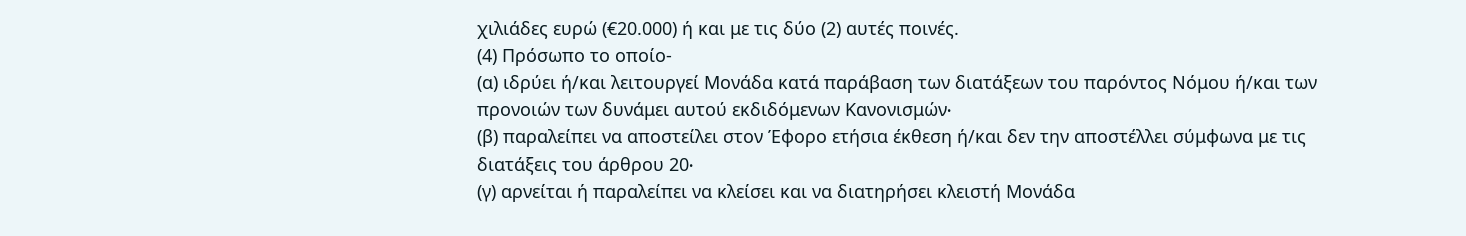χιλιάδες ευρώ (€20.000) ή και με τις δύο (2) αυτές ποινές.
(4) Πρόσωπο το οποίο-
(α) ιδρύει ή/και λειτουργεί Μονάδα κατά παράβαση των διατάξεων του παρόντος Νόμου ή/και των προνοιών των δυνάμει αυτού εκδιδόμενων Κανονισμών∙
(β) παραλείπει να αποστείλει στον Έφορο ετήσια έκθεση ή/και δεν την αποστέλλει σύμφωνα με τις διατάξεις του άρθρου 20∙
(γ) αρνείται ή παραλείπει να κλείσει και να διατηρήσει κλειστή Μονάδα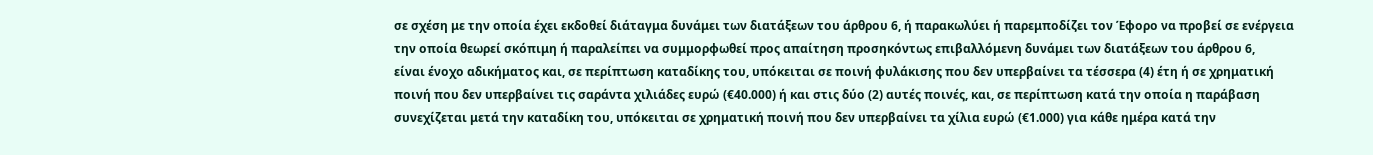σε σχέση με την οποία έχει εκδοθεί διάταγμα δυνάμει των διατάξεων του άρθρου 6, ή παρακωλύει ή παρεμποδίζει τον Έφορο να προβεί σε ενέργεια την οποία θεωρεί σκόπιμη ή παραλείπει να συμμορφωθεί προς απαίτηση προσηκόντως επιβαλλόμενη δυνάμει των διατάξεων του άρθρου 6,
είναι ένοχο αδικήματος και, σε περίπτωση καταδίκης του, υπόκειται σε ποινή φυλάκισης που δεν υπερβαίνει τα τέσσερα (4) έτη ή σε χρηματική ποινή που δεν υπερβαίνει τις σαράντα χιλιάδες ευρώ (€40.000) ή και στις δύο (2) αυτές ποινές, και, σε περίπτωση κατά την οποία η παράβαση συνεχίζεται μετά την καταδίκη του, υπόκειται σε χρηματική ποινή που δεν υπερβαίνει τα χίλια ευρώ (€1.000) για κάθε ημέρα κατά την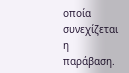οποία συνεχίζεται η παράβαση.